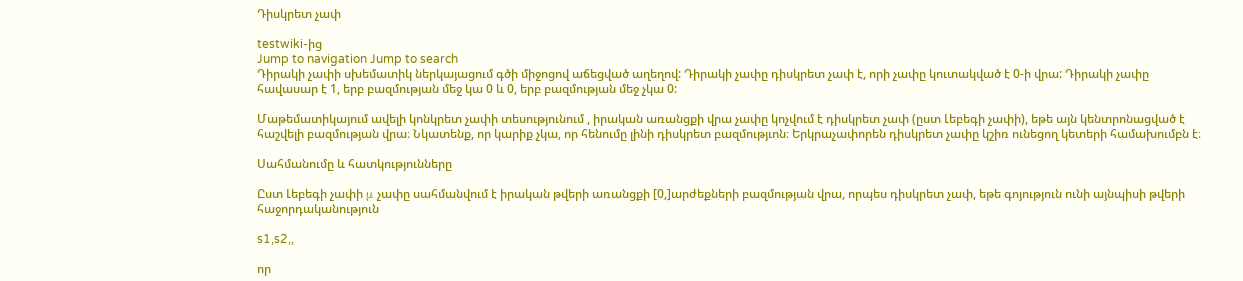Դիսկրետ չափ

testwiki-ից
Jump to navigation Jump to search
Դիրակի չափի սխեմատիկ ներկայացում գծի միջոցով աճեցված աղեղով: Դիրակի չափը դիսկրետ չափ է, որի չափը կուտակված է 0-ի վրա: Դիրակի չափը հավասար է 1, երբ բազմության մեջ կա 0 և 0, երբ բազմության մեջ չկա 0:

Մաթեմատիկայում ավելի կոնկրետ չափի տեսությունում , իրական առանցքի վրա չափը կոչվում է դիսկրետ չափ (ըստ Լեբեգի չափի), եթե այն կենտրոնացված է հաշվելի բազմության վրա։ Նկատենք, որ կարիք չկա, որ հենումը լինի դիսկրետ բազմությւոն։ Երկրաչափորեն դիսկրետ չափը կշիռ ունեցող կետերի համախումբն է։

Սահմանումը և հատկությունները

Ըստ Լեբեգի չափի μ չափը սահմանվում է իրական թվերի առանցքի [0,]արժեքների բազմության վրա, որպես դիսկրետ չափ, եթե գոյություն ունի այնպիսի թվերի հաջորդականություն

s1,s2,,

որ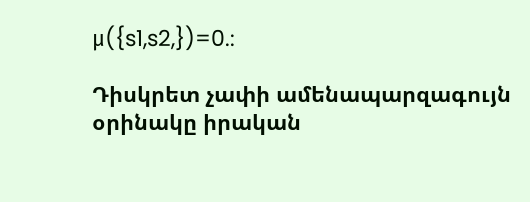μ({s1,s2,})=0.:

Դիսկրետ չափի ամենապարզագույն օրինակը իրական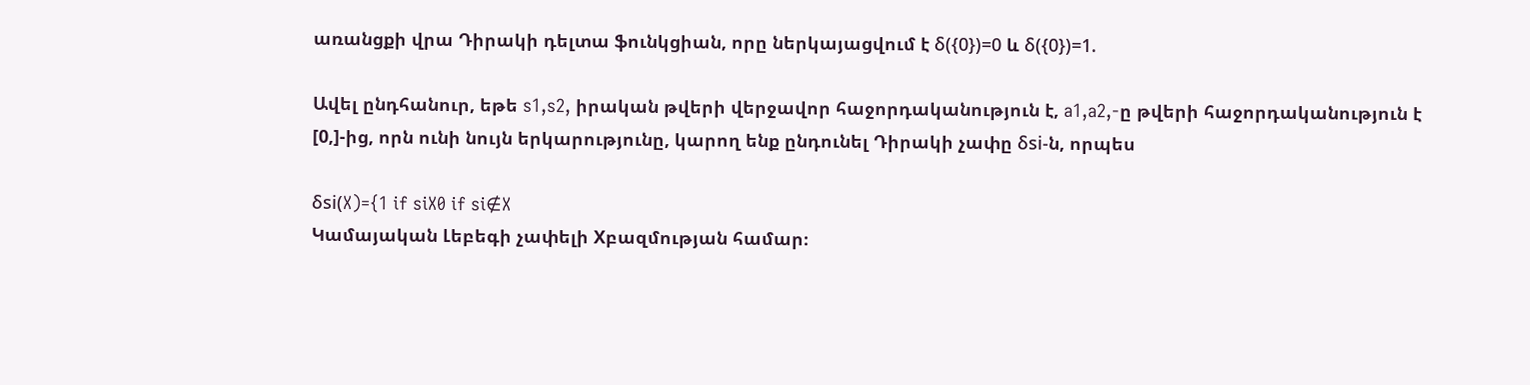առանցքի վրա Դիրակի դելտա ֆունկցիան, որը ներկայացվում է δ({0})=0 և δ({0})=1.

Ավել ընդհանուր, եթե s1,s2, իրական թվերի վերջավոր հաջորդականություն է, a1,a2,-ը թվերի հաջորդականություն է [0,]-ից, որն ունի նույն երկարությունը, կարող ենք ընդունել Դիրակի չափը δsi-ն, որպես

δsi(X)={1 if siX0 if si∉X
Կամայական Լեբեգի չափելի Xբազմության համար։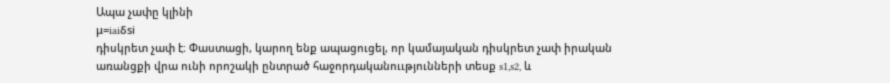Ապա չափը կլինի
μ=iaiδsi
դիսկրետ չափ է։ Փաստացի, կարող ենք ապացուցել, որ կամայական դիսկրետ չափ իրական առանցքի վրա ունի որոշակի ընտրած հաջորդականոււթյունների տեսք s1,s2, և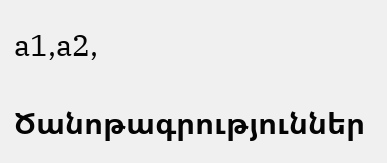a1,a2,

Ծանոթագրություններ